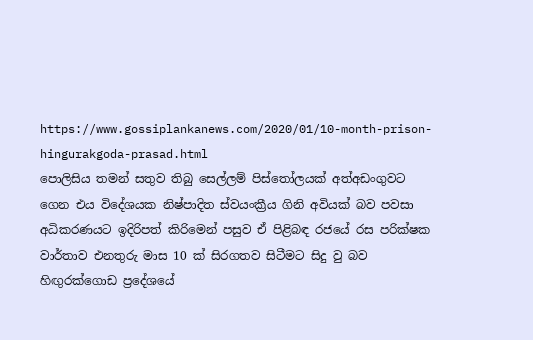https://www.gossiplankanews.com/2020/01/10-month-prison-hingurakgoda-prasad.html
පොලිසිය තමන් සතුව තිබු සෙල්ලම් පිස්තෝලයක් අත්අඩංගුවට ගෙන එය විදේශයක නිෂ්පාදිත ස්වයංක්‍රීය ගිනි අවියක් බව පවසා අධිකරණයට ඉදිරිපත් කිරිමෙන් පසුව ඒ පිළිබඳ රජයේ රස පරික්ෂක වාර්තාව එනතුරු මාස 10 ක් සිරගතව සිටීමට සිදු වු බව හිඟුරක්ගොඩ ප්‍රදේශයේ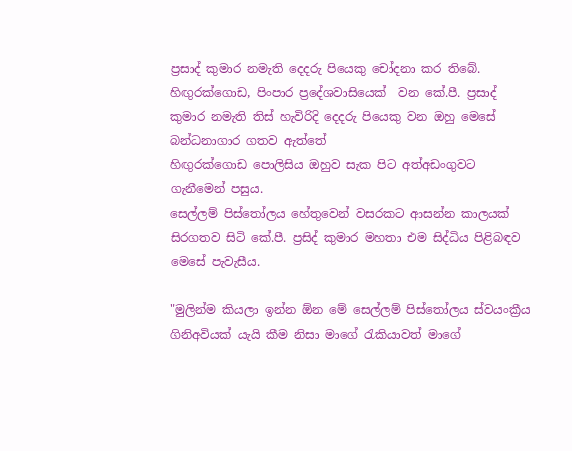ප්‍රසාද් කුමාර නමැති දෙදරු පියෙකු චෝදනා කර තිබේ.
හිඟුරක්ගොඩ, පිංපාර ප්‍රදේශවාසියෙක්  වන කේ.පී. ප්‍රසාද් කුමාර නමැති තිස් හැවිරිදි දෙදරු පියෙකු වන ඔහු මෙසේ බන්ධනාගාර ගතව ඇත්තේ
හිඟුරක්ගොඩ පොලිසිය ඔහුව සැක පිට අත්අඩංගුවට ගැනීමෙන් පසුය.
සෙල්ලම් පිස්තෝලය හේතුවෙන් වසරකට ආසන්න කාලයක් සිරගතව සිටි කේ.පී. ප්‍රසිද් කුමාර මහතා එම සිද්ධිය පිළිබඳව මෙසේ පැවැසීය.

"මුලින්ම කියලා ඉන්න ඕන මේ සෙල්ලම් පිස්තෝලය ස්වයංක්‍රීය ගිනිඅවියක් යැයි කීම නිසා මාගේ රැකියාවත් මාගේ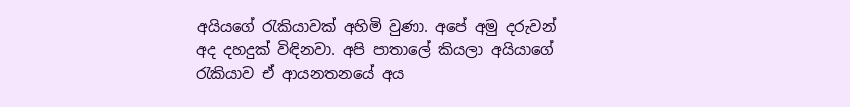අයියගේ රැකියාවක් අහිමි වුණා. අපේ අමු දරුවන් අද දහදුක් විඳිනවා. අපි පාතාලේ කියලා අයියාගේ රැකියාව ඒ ආයනතනයේ අය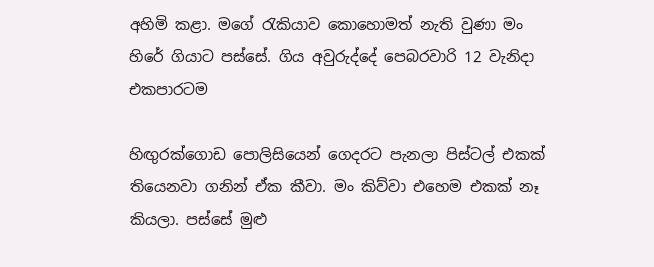අහිමි කළා. මගේ රැකියාව කොහොමත් නැති වුණා මං හිරේ ගියාට පස්සේ. ගිය අවුරුද්දේ පෙබරවාරි 12 වැනිදා එකපාරටම

හිඟුරක්ගොඩ පොලිසියෙන් ගෙදරට පැනලා පිස්ටල් එකක් තියෙනවා ගනින් ඒක කීවා. මං කිව්වා එහෙම එකක් නෑ කියලා. පස්සේ මුළු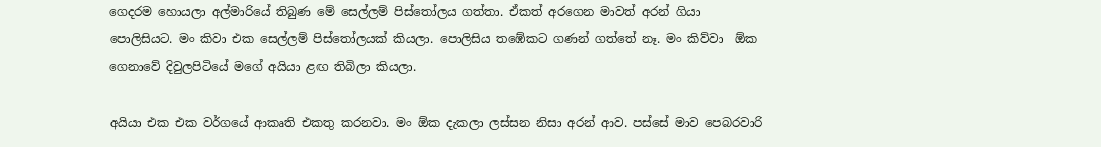ගෙදරම හොයලා අල්මාරියේ තිබුණ මේ සෙල්ලම් පිස්තෝලය ගත්තා. ඒකත් අරගෙන මාවත් අරන් ගියා පොලිසියට. මං කිවා එක සෙල්ලම් පිස්තෝලයක් කියලා. පොලිසිය තඹේකට ගණන් ගත්තේ නෑ. මං කිව්වා  ඕක ගෙනාවේ දිවුලපිටියේ මගේ අයියා ළඟ තිබිලා කියලා.

අයියා එක එක වර්ගයේ ආකෘති එකතු කරනවා. මං ඕක දැකලා ලස්සන නිසා අරන් ආව. පස්සේ මාව පෙබරවාරි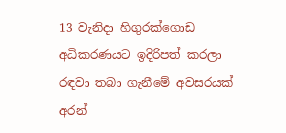13 වැනිදා හිගුරක්ගොඩ  අධිකරණයට ඉදිරිපත් කරලා රඳවා තබා ගැනීමේ අවසරයක් අරන්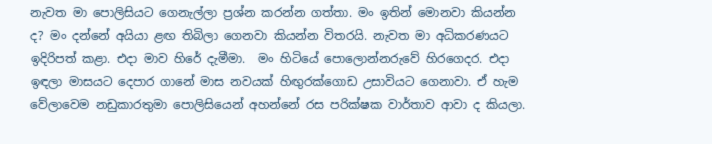නැවත මා පොලිසියට ගෙනැල්ලා ප්‍රශ්න කරන්න ගත්තා. මං ඉතින් මොනවා කියන්න ද? මං දන්නේ අයියා ළඟ තිබිලා ගෙනවා කියන්න විතරයි. නැවත මා අධිකරණයට ඉදිරිපත් කළා. එදා මාව හිරේ දැමීමා.  මං හිටියේ පොලොන්නරුවේ හිරගෙදර. එදා ඉඳලා මාසයට දෙ‍පාර ගානේ මාස නවයක් හිඟුරක්ගොඩ උසාවියට ගෙනාවා. ඒ හැම වේලාවෙම නඩුකාරතුමා පොලිසියෙන් අහන්නේ රස පරික්ෂක වාර්තාව ආවා ද කියලා.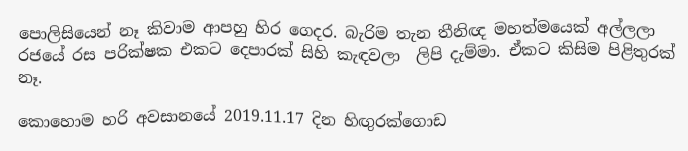පොලිසියෙන් නෑ කිවාම ආපහු හිර ගෙදර. බැරිම තැන තීනිඥ මහත්මයෙක් අල්ලලා රජයේ රස පරික්ෂක එකට දෙපාරක් සිහි කැඳවලා  ලිපි දැම්මා. ඒකට කිසිම පිළිතුරක් නෑ.

කොහොම හරි අවසානයේ 2019.11.17 දින හිඟුරක්ගොඩ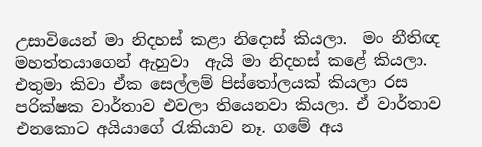උසාවියෙන් මා නිදහස් කළා නිදොස් කියලා.  මං නීතිඥ මහත්තයාගෙන් ඇහුවා  ඇයි මා නිදහස් කළේ කියලා. එතුමා කිවා ඒක සෙල්ලම් පිස්තෝලයක් කියලා රස පරික්ෂක වාර්තාව එවලා තියෙනවා කියලා. ඒ වාර්තාව එනකොට අයියාගේ රැකියාව නෑ. ගමේ අය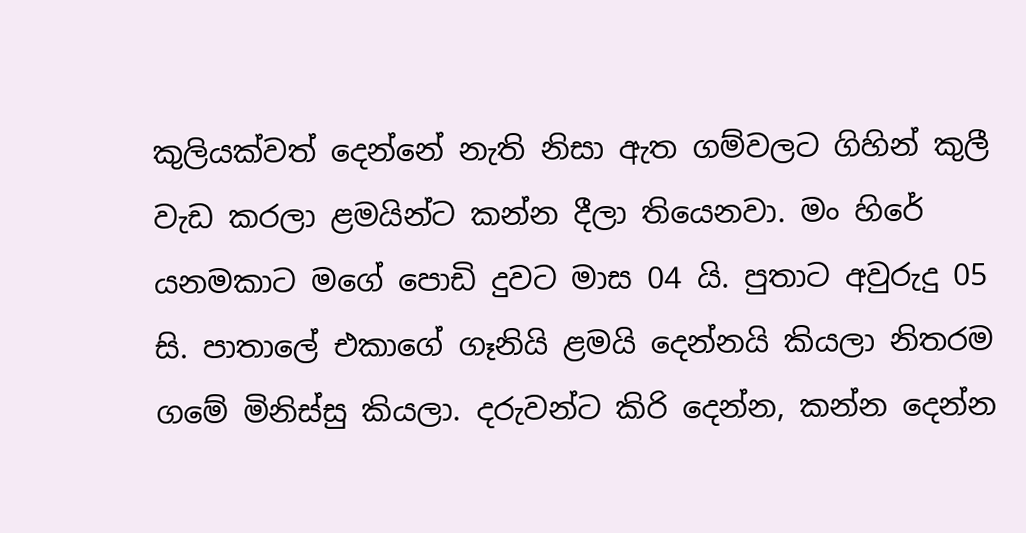කුලියක්වත් දෙන්නේ නැති නිසා ඇත ගම්වලට ගිහින් කුලී වැඩ කරලා ළමයින්ට කන්න දීලා තියෙනවා. මං හිරේ යනමකාට මගේ පොඩි දුවට මාස 04 යි. පුතාට අවුරුදු 05 සි. පාතාලේ එකාගේ ගෑනියි ළමයි දෙන්නයි කියලා නිතරම ගමේ මිනිස්සු කියලා. දරුවන්ට කිරි දෙන්න, කන්න දෙන්න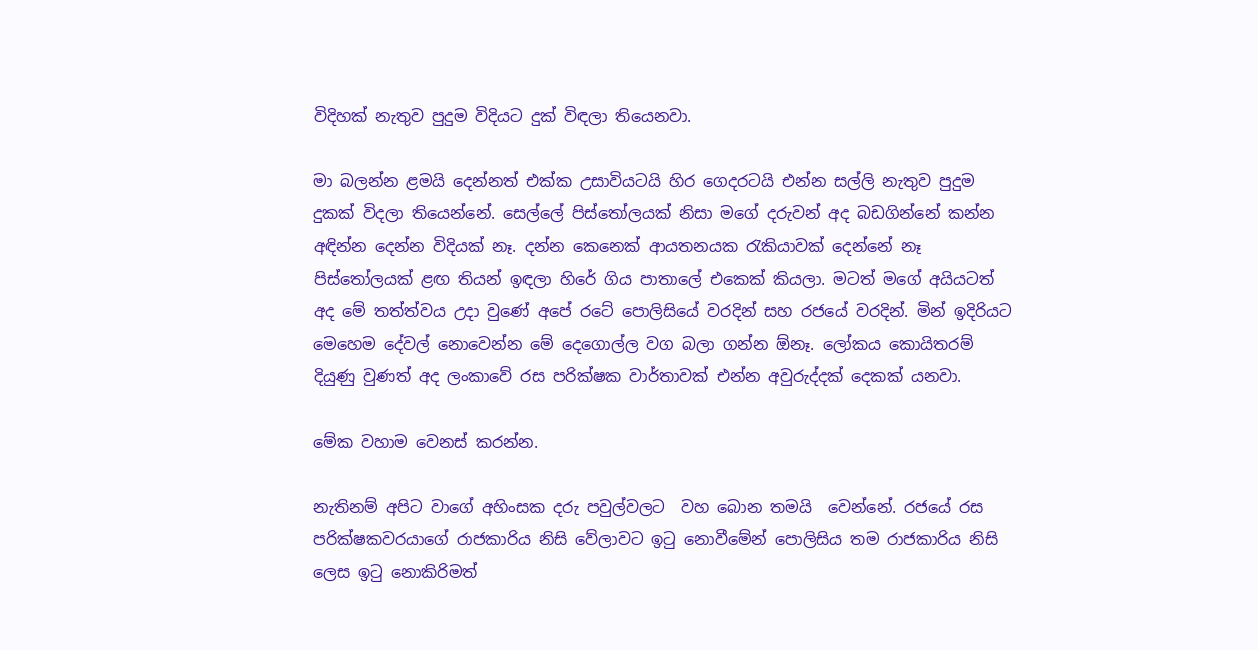විදිහක් නැතුව පුදුම විදියට දුක් විඳලා තියෙනවා.

මා බලන්න ළමයි දෙන්නත් එක්ක උසාවියටයි හිර ගෙදරටයි එන්න සල්ලි නැතුව පුදුම දුකක් විදලා තියෙන්නේ. සෙල්ලේ පිස්තෝලයක් නිසා මගේ දරුවන් අද බඩගින්නේ කන්න අඳින්න දෙන්න විදියක් නෑ. දන්න කෙනෙක් ආයතනයක රැකියාවක් දෙන්නේ නෑ පිස්තෝලයක් ළඟ තියන් ඉඳලා හිරේ ගිය පාතාලේ එකෙක් කියලා. මටත් මගේ අයියටත් අද මේ තත්ත්වය උදා වුණේ අපේ රටේ පොලිසියේ වරදින් සහ රජයේ වරදින්. මින් ඉදිරියට මෙහෙම දේවල් නොවෙන්න මේ දෙගොල්ල වග බලා ගන්න ඕනෑ. ලෝකය කොයිතරම් දියුණු වුණත් අද ලංකාවේ රස පරික්ෂක වාර්තාවක් එන්න අවුරුද්දක් දෙකක් යනවා.

මේක වහාම වෙනස් කරන්න.

නැතිනම් අපිට වාගේ අහිංසක දරු පවුල්වලට  වහ බොන තමයි  වෙන්නේ. රජයේ රස පරික්ෂකවරයාගේ රාජකාරිය නිසි වේලාවට ඉටු නොවීමේන් පොලිසිය තම රාජකාරිය නිසි ලෙස ඉටු නොකිරිමත්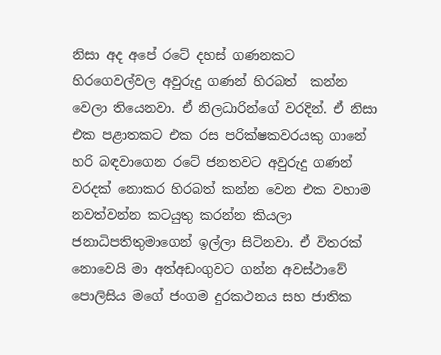නිසා අද අපේ රටේ දහස් ගණනකට හිරගෙවල්වල අවුරුදු ගණන් හිරබත්  කන්න වෙලා තියෙනවා. ඒ නිලධාරින්ගේ වරදින්. ඒ නිසා එක පළාතකට එක රස පරික්ෂකවරයකු ගානේ හරි බඳවාගෙන රටේ ජනතවට අවුරුදු ගණන් වරදක් නොකර හිරබත් කන්න වෙන එක වහාම නවත්වන්න කටයුතු කරන්න කියලා ජනාධිපතිතුමාගෙන් ඉල්ලා සිටිනවා. ඒ විතරක් නොවෙයි මා අත්අඩංගුවට ගන්න අවස්ථාවේ පොලිසිය මගේ ජංගම දුරකථනය සහ ජාතික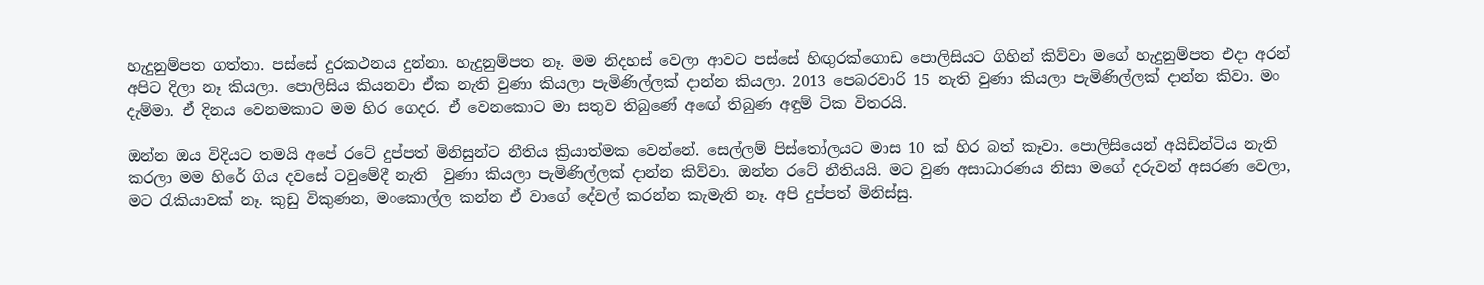හැදුනුම්පත ගත්තා. පස්සේ දුරකථනය දුන්නා. හැදුනුම්පත නෑ. මම නිදහස් වෙලා ආවට පස්සේ හිඟුරක්ගොඩ පොලිසියට ගිහින් කිව්වා මගේ හැදුනුම්පත එදා අරන් අපිට දිලා නෑ කියලා. පොලිසිය කියනවා ඒක නැති වුණා කියලා පැමිණිල්ලක් දාන්න කියලා. 2013 පෙබරවාරි 15 නැති වුණා කියලා පැමිණිල්ලක් දාන්න කිවා. මං දැම්මා. ඒ දිනය වෙනමකාට මම හිර ගෙදර. ඒ වෙනකොට මා සතුව තිබුණේ අඟේ තිබුණ අඳුම් ටික විතරයි.

ඔන්න ඔය විදියට තමයි අපේ රටේ දුප්පත් මිනිසුන්ට නීතිය ක්‍රියාත්මක වෙන්නේ. සෙල්ලම් පිස්තෝලයට මාස 10 ක් හිර බත් කෑවා. පොලිසියෙන් අයිඩින්ටිය නැති කරලා මම හිරේ ගිය දවසේ ටවුමේදී නැති  වුණා කියලා පැමිණිල්ලක් දාන්න කිව්වා. ඔන්න රටේ නීතියයි. මට වුණ අසාධාරණය නිසා මගේ දරුවන් අසරණ වෙලා, මට රැකියාවක් නෑ. කුඩු විකුණන, මංකොල්ල කන්න ඒ වාගේ දේවල් කරන්න කැමැති නෑ. අපි දුප්පත් මිනිස්සු.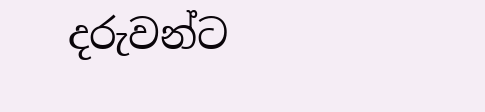දරුවන්ට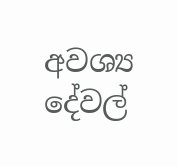අවශ්‍ය දේවල්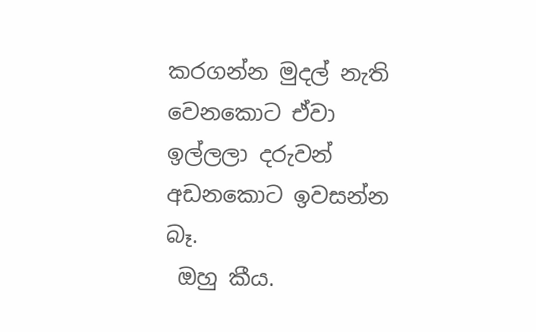කරගන්න මුදල් නැති වෙනකොට ඒවා ඉල්ලලා දරුවන් අඩනකොට ඉවසන්න බෑ.
 ඔහු කීය.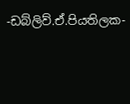-ඩබ්ලිව්.ඒ.පියතිලක-